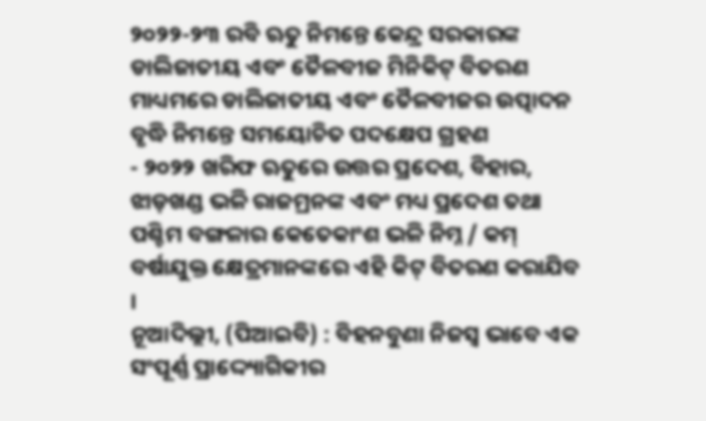୨୦୨୨-୨୩ ରବି ଋତୁ ନିମନ୍ତେ କେନ୍ଦ୍ର ସରକାରଙ୍କ ଡାଲିଜାତୀୟ ଏବଂ ତୈଳବୀଜ ମିନିକିଟ୍ ବିତରଣ ମାଧ୍ୟମରେ ଡାଲିଜାତୀୟ ଏବଂ ତୈଳବୀଜର ଉତ୍ପାଦନ ବୃଦ୍ଧି ନିମନ୍ତେ ସମୟୋଚିତ ପଦକ୍ଷେପ ଗ୍ରହଣ
- ୨୦୨୨ ଖରିଫ ଋତୁରେ ଉତ୍ତର ପ୍ରଦେଶ, ବିହାର, ଝାଡ଼ଖଣ୍ଡ ଭଳି ରାଜମ୍ରନଙ୍କ ଏବଂ ମଧ୍ୟ ପ୍ରଦେଶ ତଥା ପଶ୍ଚିମ ବଙ୍ଗଳାର କେତେକାଂଶ ଭଳି ନିମ୍ନ / କମ୍ ବର୍ଷାଯୁକ୍ତ କ୍ଷେତ୍ରମାନଙ୍କରେ ଏହି କିଟ୍ ବିତରଣ କରାଯିବ ।
ନୂଆଦିଲ୍ଲୀ, (ପିଆଇବି) : ବିହନବୁଣା ନିଜସ୍ୱ ଭାବେ ଏକ ସଂପୂର୍ଣ୍ଣ ପ୍ରାଦ୍ଦ୍ୟୋଗିକୀର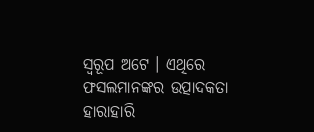ସ୍ୱରୂପ ଅଟେ । ଏଥିରେ ଫସଲମାନଙ୍କର ଉତ୍ପାଦକତା ହାରାହାରି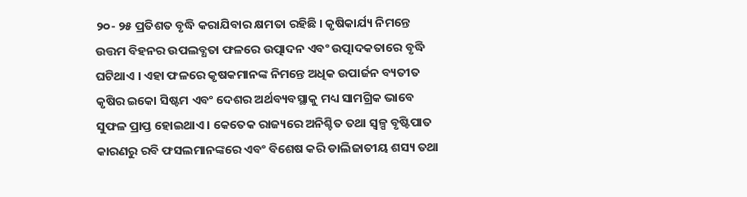୨୦- ୨୫ ପ୍ରତିଶତ ବୃଦ୍ଧି କରାଯିବାର କ୍ଷମତା ରହିଛି । କୃଷିକାର୍ଯ୍ୟ ନିମନ୍ତେ ଉତ୍ତମ ବିହନର ଉପଲବ୍ଧତା ଫଳରେ ଉତ୍ପାଦନ ଏବଂ ଉତ୍ପାଦକତାରେ ବୃଦ୍ଧି ଘଟିଥାଏ । ଏହା ଫଳରେ କୃଷକମାନଙ୍କ ନିମନ୍ତେ ଅଧିକ ଉପାର୍ଜନ ବ୍ୟତୀତ କୃଷିର ଇକୋ ସିଷ୍ଟମ ଏବଂ ଦେଶର ଅର୍ଥବ୍ୟବସ୍ଥାକୁ ମଧ୍ୟ ସାମଗ୍ରିକ ଭାବେ ସୁଫଳ ପ୍ରାପ୍ତ ହୋଇଥାଏ । କେତେକ ରାଜ୍ୟରେ ଅନିଶ୍ଚିତ ତଥା ସ୍ୱଳ୍ପ ବୃଷ୍ଟିପାତ କାରଣରୁ ରବି ଫସଲମାନଙ୍କରେ ଏବଂ ବିଶେଷ କରି ଡାଲିଜାତୀୟ ଶସ୍ୟ ତଥା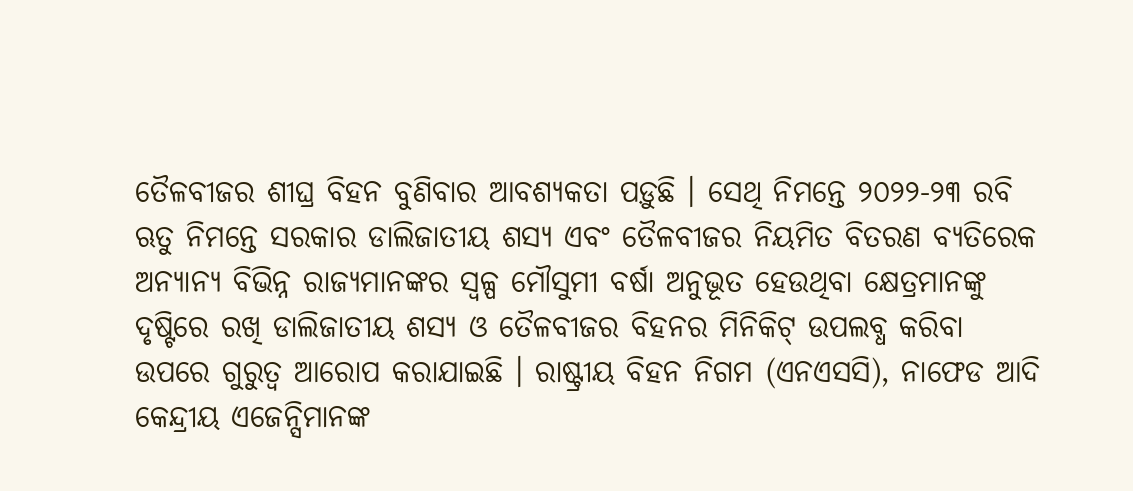ତୈଳବୀଜର ଶୀଘ୍ର ବିହନ ବୁଣିବାର ଆବଶ୍ୟକତା ପଡ଼ୁଛି । ସେଥି ନିମନ୍ତେ ୨୦୨୨-୨୩ ରବି ଋତୁ ନିମନ୍ତେ ସରକାର ଡାଲିଜାତୀୟ ଶସ୍ୟ ଏବଂ ତୈଳବୀଜର ନିୟମିତ ବିତରଣ ବ୍ୟତିରେକ ଅନ୍ୟାନ୍ୟ ବିଭିନ୍ନ ରାଜ୍ୟମାନଙ୍କର ସ୍ୱଳ୍ପ ମୌସୁମୀ ବର୍ଷା ଅନୁଭୂତ ହେଉଥିବା କ୍ଷେତ୍ରମାନଙ୍କୁ ଦୃଷ୍ଟିରେ ରଖି ଡାଲିଜାତୀୟ ଶସ୍ୟ ଓ ତୈଳବୀଜର ବିହନର ମିନିକିଟ୍ ଉପଲବ୍ଧ କରିବା ଉପରେ ଗୁରୁତ୍ୱ ଆରୋପ କରାଯାଇଛି । ରାଷ୍ଟ୍ରୀୟ ବିହନ ନିଗମ (ଏନଏସସି), ନାଫେଡ ଆଦି କେନ୍ଦ୍ରୀୟ ଏଜେନ୍ସିମାନଙ୍କ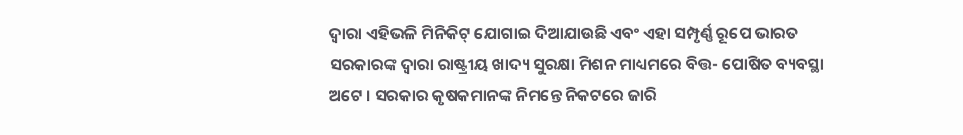ଦ୍ୱାରା ଏହିଭଳି ମିନିକିଟ୍ ଯୋଗାଇ ଦିଆଯାଉଛି ଏବଂ ଏହା ସମ୍ପୃର୍ଣ୍ଣ ରୂପେ ଭାରତ ସରକାରଙ୍କ ଦ୍ୱାରା ରାଷ୍ଟ୍ରୀୟ ଖାଦ୍ୟ ସୁରକ୍ଷା ମିଶନ ମାଧ୍ୟମରେ ବିତ୍ତ- ପୋଷିତ ବ୍ୟବସ୍ଥା ଅଟେ । ସରକାର କୃଷକମାନଙ୍କ ନିମନ୍ତେ ନିକଟରେ ଜାରି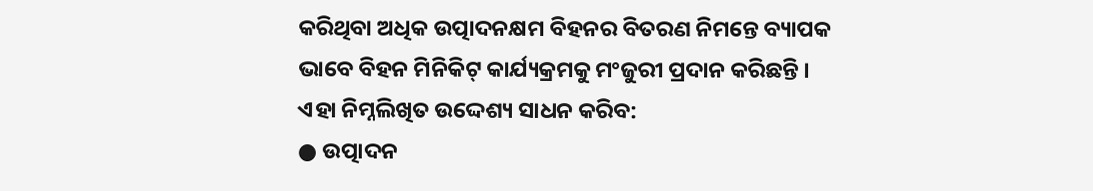କରିଥିବା ଅଧିକ ଉତ୍ପାଦନକ୍ଷମ ବିହନର ବିତରଣ ନିମନ୍ତେ ବ୍ୟାପକ ଭାବେ ବିହନ ମିନିକିଟ୍ କାର୍ଯ୍ୟକ୍ରମକୁ ମଂଜୁରୀ ପ୍ରଦାନ କରିଛନ୍ତି । ଏହା ନିମ୍ନଲିଖିତ ଉଦ୍ଦେଶ୍ୟ ସାଧନ କରିବ:
● ଉତ୍ପାଦନ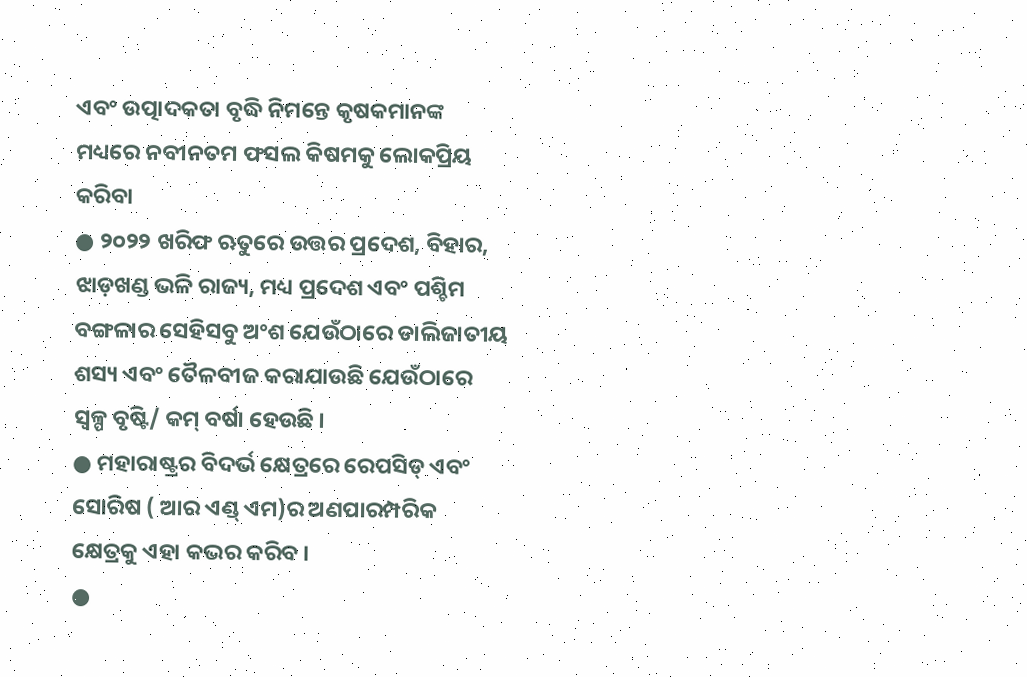ଏବଂ ଉତ୍ପାଦକତା ବୃଦ୍ଧି ନିମନ୍ତେ କୃଷକମାନଙ୍କ ମଧ୍ୟରେ ନବୀନତମ ଫସଲ କିଷମକୁ ଲୋକପ୍ରିୟ କରିବା
● ୨୦୨୨ ଖରିଫ ଋତୁରେ ଉତ୍ତର ପ୍ରଦେଶ, ବିହାର, ଝାଡ଼ଖଣ୍ଡ ଭଳି ରାଜ୍ୟ, ମଧ୍ୟ ପ୍ରଦେଶ ଏବଂ ପଶ୍ଚିମ ବଙ୍ଗଳାର ସେହିସବୁ ଅଂଶ ଯେଉଁଠାରେ ଡାଲିଜାତୀୟ ଶସ୍ୟ ଏବଂ ତୈଳବୀଜ କରାଯାଉଛି ଯେଉଁଠାରେ ସ୍ୱଳ୍ପ ବୃଷ୍ଟି/ କମ୍ ବର୍ଷା ହେଉଛି ।
● ମହାରାଷ୍ଟ୍ରର ବିଦର୍ଭ କ୍ଷେତ୍ରରେ ରେପସିଡ୍ ଏବଂ ସୋରିଷ ( ଆର ଏଣ୍ଡ୍ ଏମ)ର ଅଣପାରମ୍ପରିକ କ୍ଷେତ୍ରକୁ ଏହା କଭର କରିବ ।
●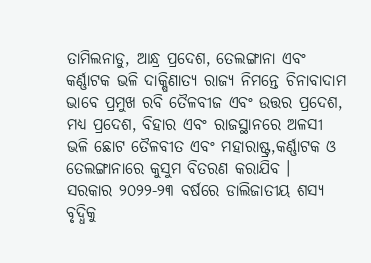ତାମିଲନାଡୁ, ଆନ୍ଧ୍ର ପ୍ରଦେଶ, ତେଲଙ୍ଗାନା ଏବଂ କର୍ଣ୍ଣାଟକ ଭଳି ଦାକ୍ଷିଣାତ୍ୟ ରାଜ୍ୟ ନିମନ୍ତେ ଚିନାବାଦାମ ଭାବେ ପ୍ରମୁଖ ରବି ତୈଳବୀଜ ଏବଂ ଉତ୍ତର ପ୍ରଦେଶ, ମଧ୍ୟ ପ୍ରଦେଶ, ବିହାର ଏବଂ ରାଜସ୍ଥାନରେ ଅଳସୀ ଭଳି ଛୋଟ ତୈଳବୀତ ଏବଂ ମହାରାଷ୍ଟ୍ର,କର୍ଣ୍ଣାଟକ ଓ ତେଲଙ୍ଗାନାରେ କୁସୁମ ବିତରଣ କରାଯିବ ।
ସରକାର ୨୦୨୨-୨୩ ବର୍ଷରେ ଡାଲିଜାତୀୟ ଶସ୍ୟ ବୃଦ୍ଧିକୁ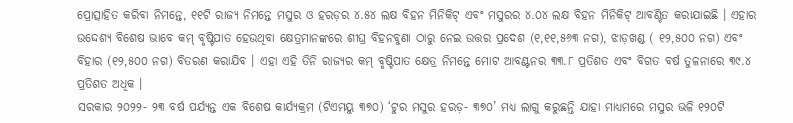ପ୍ରୋତ୍ସାହିତ କରିବା ନିମନ୍ତେ, ୧୧ଟି ରାଜ୍ୟ ନିମନ୍ତେ ମସୁର ଓ ହରଡ଼ର ୪.୫୪ ଲକ୍ଷ ବିହନ ମିନିକିଟ୍ ଏବଂ ମସୁରର ୪.୦୪ ଲକ୍ଷ ବିହନ ମିନିକିଟ୍ ଆବଣ୍ଟିତ କରାଯାଇଛି । ଏହାର ଉଦ୍ଦେଶ୍ୟ ବିଶେଷ ଭାବେ କମ୍ ବୃଷ୍ଟିପାତ ହେଉଥିବା କ୍ଷେତ୍ରମାନଙ୍କରେ ଶୀଘ୍ର ବିହନବୁଣା ଠାରୁ ନେଇ ଉତ୍ତର ପ୍ରଦେଶ (୧,୧୧,୫୬୩ ନଗ), ଝାଡ଼ଖଣ୍ଡ ( ୧୨,୫୦୦ ନଗ) ଏବଂ ବିହାର (୧୨,୫୦୦ ନଗ) ବିତରଣ କରାଯିବ । ଏହା ଏହି ତିନି ରାଜ୍ୟର କମ୍ ବୃଷ୍ଟିପାତ କ୍ଷେତ୍ର ନିମନ୍ତେ ମୋଟ ଆବଣ୍ଟନର ୩୩.୮ ପ୍ରତିଶତ ଏବଂ ବିଗତ ବର୍ଷ ତୁଳନାରେ ୩୯.୪ ପ୍ରତିଶତ ଅଧିକ ।
ସରକାର ୨୦୨୨- ୨୩ ବର୍ଷ ପର୍ଯ୍ୟନ୍ତ ଏକ ବିଶେଷ କାର୍ଯ୍ୟକ୍ରମ (ଟିଏମୟୁ ୩୭୦) ‘ଟୁର ମସୁର ହରଡ଼- ୩୭୦’ ମଧ୍ୟ ଲାଗୁ କରୁଛନ୍ତି ଯାହା ମାଧ୍ୟମରେ ମସୁର ଭଳି ୧୨୦ଟି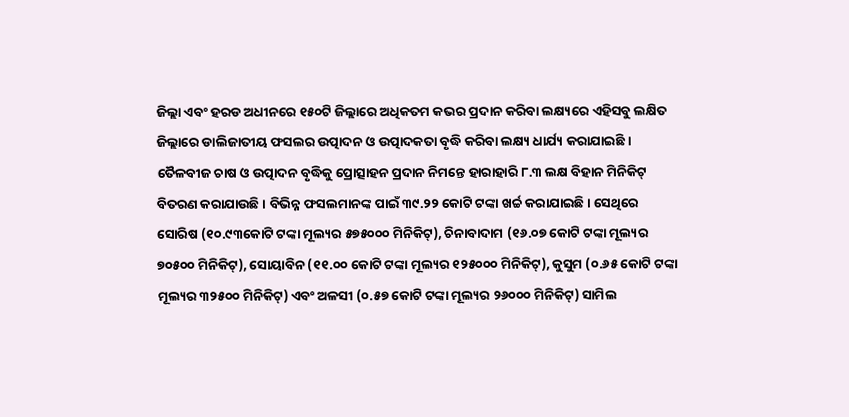ଜିଲ୍ଲା ଏବଂ ହରଡ ଅଧୀନରେ ୧୫୦ଟି ଜିଲ୍ଲାରେ ଅଧିକତମ କଭର ପ୍ରଦାନ କରିବା ଲକ୍ଷ୍ୟରେ ଏହିସବୁ ଲକ୍ଷିତ ଜିଲ୍ଲାରେ ଡାଲିଜାତୀୟ ଫସଲର ଉତ୍ପାଦନ ଓ ଉତ୍ପାଦକତା ବୃଦ୍ଧି କରିବା ଲକ୍ଷ୍ୟ ଧାର୍ଯ୍ୟ କରାଯାଇଛି ।
ତୈଳବୀଜ ଚାଷ ଓ ଉତ୍ପାଦନ ବୃଦ୍ଧିକୁ ପ୍ରୋତ୍ସାହନ ପ୍ରଦାନ ନିମନ୍ତେ ହାରାହାରି ୮.୩ ଲକ୍ଷ ବିହାନ ମିନିକିଟ୍ ବିତରଣ କରାଯାଉଛି । ବିଭିନ୍ନ ଫସଲମାନଙ୍କ ପାଇଁ ୩୯.୨୨ କୋଟି ଟଙ୍କା ଖର୍ଚ୍ଚ କରାଯାଇଛି । ସେଥିରେ ସୋରିଷ (୧୦.୯୩କୋଟି ଟଙ୍କା ମୂଲ୍ୟର ୫୭୫୦୦୦ ମିନିକିଟ୍), ଚିନାବାଦାମ (୧୬.୦୭ କୋଟି ଟଙ୍କା ମୂଲ୍ୟର ୭୦୫୦୦ ମିନିକିଟ୍), ସୋୟାବିନ (୧୧.୦୦ କୋଟି ଟଙ୍କା ମୂଲ୍ୟର ୧୨୫୦୦୦ ମିନିକିଟ୍), କୁସୁମ (୦.୬୫ କୋଟି ଟଙ୍କା ମୂଲ୍ୟର ୩୨୫୦୦ ମିନିକିଟ୍) ଏବଂ ଅଳସୀ (୦.୫୭ କୋଟି ଟଙ୍କା ମୂଲ୍ୟର ୨୬୦୦୦ ମିନିକିଟ୍) ସାମିଲ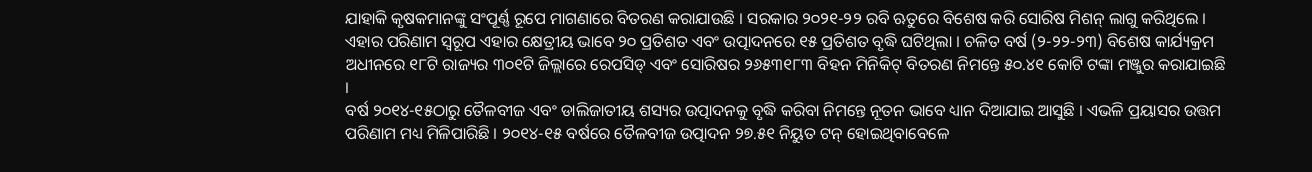ଯାହାକି କୃଷକମାନଙ୍କୁ ସଂପୂର୍ଣ୍ଣ ରୂପେ ମାଗଣାରେ ବିତରଣ କରାଯାଉଛି । ସରକାର ୨୦୨୧-୨୨ ରବି ଋତୁରେ ବିଶେଷ କରି ସୋରିଷ ମିଶନ୍ ଲାଗୁ କରିଥିଲେ । ଏହାର ପରିଣାମ ସ୍ୱରୂପ ଏହାର କ୍ଷେତ୍ରୀୟ ଭାବେ ୨୦ ପ୍ରତିଶତ ଏବଂ ଉତ୍ପାଦନରେ ୧୫ ପ୍ରତିଶତ ବୃଦ୍ଧି ଘଟିଥିଲା । ଚଳିତ ବର୍ଷ (୨-୨୨-୨୩) ବିଶେଷ କାର୍ଯ୍ୟକ୍ରମ ଅଧୀନରେ ୧୮ଟି ରାଜ୍ୟର ୩୦୧ଟି ଜିଲ୍ଲାରେ ରେପସିଡ୍ ଏବଂ ସୋରିଷର ୨୬୫୩୧୮୩ ବିହନ ମିନିକିଟ୍ ବିତରଣ ନିମନ୍ତେ ୫୦.୪୧ କୋଟି ଟଙ୍କା ମଞ୍ଜୁର କରାଯାଇଛି ।
ବର୍ଷ ୨୦୧୪-୧୫ଠାରୁ ତୈଳବୀଜ ଏବଂ ଡାଲିଜାତୀୟ ଶସ୍ୟର ଉତ୍ପାଦନକୁ ବୃଦ୍ଧି କରିବା ନିମନ୍ତେ ନୂତନ ଭାବେ ଧ୍ୟାନ ଦିଆଯାଇ ଆସୁଛି । ଏଭଳି ପ୍ରୟାସର ଉତ୍ତମ ପରିଣାମ ମଧ୍ୟ ମିଳିପାରିଛି । ୨୦୧୪-୧୫ ବର୍ଷରେ ତୈଳବୀଜ ଉତ୍ପାଦନ ୨୭.୫୧ ନିୟୁତ ଟନ୍ ହୋଇଥିବାବେଳେ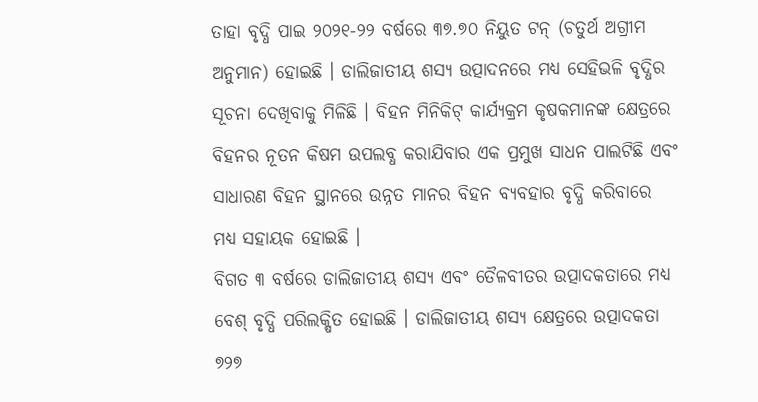ତାହା ବୃଦ୍ଧି ପାଇ ୨୦୨୧-୨୨ ବର୍ଷରେ ୩୭.୭୦ ନିୟୁତ ଟନ୍ (ଚତୁର୍ଥ ଅଗ୍ରୀମ ଅନୁମାନ) ହୋଇଛି । ଡାଲିଜାତୀୟ ଶସ୍ୟ ଉତ୍ପାଦନରେ ମଧ୍ୟ ସେହିଭଳି ବୃଦ୍ଧିର ସୂଚନା ଦେଖିବାକୁ ମିଳିଛି । ବିହନ ମିନିକିଟ୍ କାର୍ଯ୍ୟକ୍ରମ କୃଷକମାନଙ୍କ କ୍ଷେତ୍ରରେ ବିହନର ନୂତନ କିଷମ ଉପଲବ୍ଧ କରାଯିବାର ଏକ ପ୍ରମୁଖ ସାଧନ ପାଲଟିଛି ଏବଂ ସାଧାରଣ ବିହନ ସ୍ଥାନରେ ଉନ୍ନତ ମାନର ବିହନ ବ୍ୟବହାର ବୃଦ୍ଧି କରିବାରେ ମଧ୍ୟ ସହାୟକ ହୋଇଛି ।
ବିଗତ ୩ ବର୍ଷରେ ଡାଲିଜାତୀୟ ଶସ୍ୟ ଏବଂ ତୈଳବୀତର ଉତ୍ପାଦକତାରେ ମଧ୍ୟ ବେଶ୍ ବୃଦ୍ଧି ପରିଲକ୍ଷିତ ହୋଇଛି । ଡାଲିଜାତୀୟ ଶସ୍ୟ କ୍ଷେତ୍ରରେ ଉତ୍ପାଦକତା ୭୨୭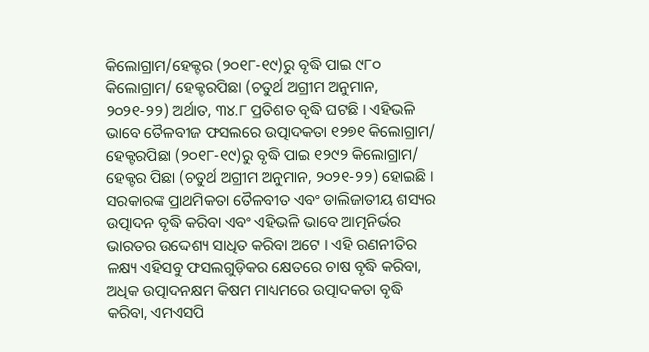କିଲୋଗ୍ରାମ/ହେକ୍ଟର (୨୦୧୮-୧୯)ରୁ ବୃଦ୍ଧି ପାଇ ୯୮୦ କିଲୋଗ୍ରାମ/ ହେକ୍ଟରପିଛା (ଚତୁର୍ଥ ଅଗ୍ରୀମ ଅନୁମାନ, ୨୦୨୧-୨୨) ଅର୍ଥାତ, ୩୪.୮ ପ୍ରତିଶତ ବୃଦ୍ଧି ଘଟଛି । ଏହିଭଳି ଭାବେ ତୈଳବୀଜ ଫସଲରେ ଉତ୍ପାଦକତା ୧୨୭୧ କିଲୋଗ୍ରାମ/ ହେକ୍ଟରପିଛା (୨୦୧୮-୧୯)ରୁ ବୃଦ୍ଧି ପାଇ ୧୨୯୨ କିଲୋଗ୍ରାମ/ ହେକ୍ଟର ପିଛା (ଚତୁର୍ଥ ଅଗ୍ରୀମ ଅନୁମାନ, ୨୦୨୧-୨୨) ହୋଇଛି ।
ସରକାରଙ୍କ ପ୍ରାଥମିକତା ତୈଳବୀତ ଏବଂ ଡାଲିଜାତୀୟ ଶସ୍ୟର ଉତ୍ପାଦନ ବୃଦ୍ଧି କରିବା ଏବଂ ଏହିଭଳି ଭାବେ ଆତ୍ମନିର୍ଭର ଭାରତର ଉଦ୍ଦେଶ୍ୟ ସାଧିତ କରିବା ଅଟେ । ଏହି ରଣନୀତିର ଳକ୍ଷ୍ୟ ଏହିସବୁ ଫସଲଗୁଡ଼ିକର କ୍ଷେତରେ ଚାଷ ବୃଦ୍ଧି କରିବା, ଅଧିକ ଉତ୍ପାଦନକ୍ଷମ କିଷମ ମାଧ୍ୟମରେ ଉତ୍ପାଦକତା ବୃଦ୍ଧି କରିବା, ଏମଏସପି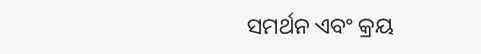ସମର୍ଥନ ଏବଂ କ୍ରୟ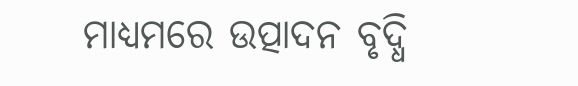ମାଧ୍ୟମରେ ଉତ୍ପାଦନ ବୃଦ୍ଧି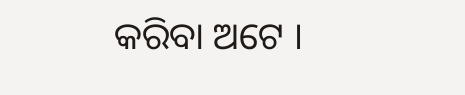କରିବା ଅଟେ ।